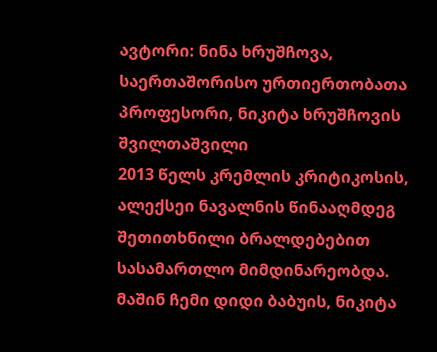ავტორი: ნინა ხრუშჩოვა, საერთაშორისო ურთიერთობათა პროფესორი, ნიკიტა ხრუშჩოვის შვილთაშვილი
2013 წელს კრემლის კრიტიკოსის, ალექსეი ნავალნის წინააღმდეგ შეთითხნილი ბრალდებებით სასამართლო მიმდინარეობდა. მაშინ ჩემი დიდი ბაბუის, ნიკიტა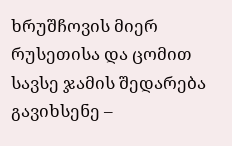ხრუშჩოვის მიერ რუსეთისა და ცომით სავსე ჯამის შედარება გავიხსენე –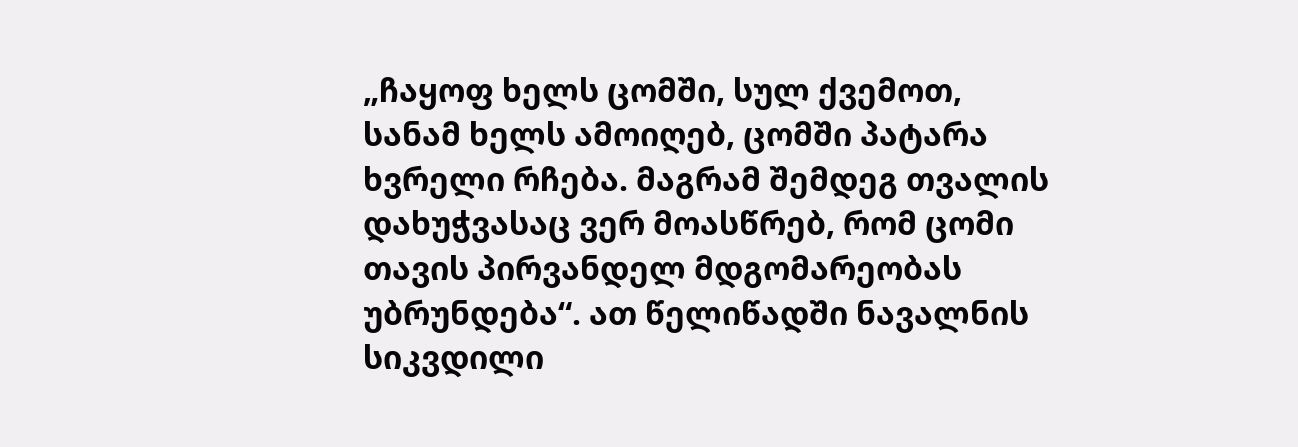„ჩაყოფ ხელს ცომში, სულ ქვემოთ, სანამ ხელს ამოიღებ, ცომში პატარა ხვრელი რჩება. მაგრამ შემდეგ თვალის დახუჭვასაც ვერ მოასწრებ, რომ ცომი თავის პირვანდელ მდგომარეობას უბრუნდება“. ათ წელიწადში ნავალნის სიკვდილი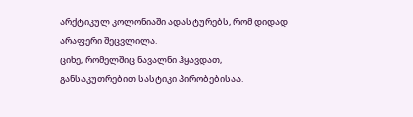არქტიკულ კოლონიაში ადასტურებს, რომ დიდად არაფერი შეცვლილა.
ციხე, რომელშიც ნავალნი ჰყავდათ, განსაკუთრებით სასტიკი პირობებისაა.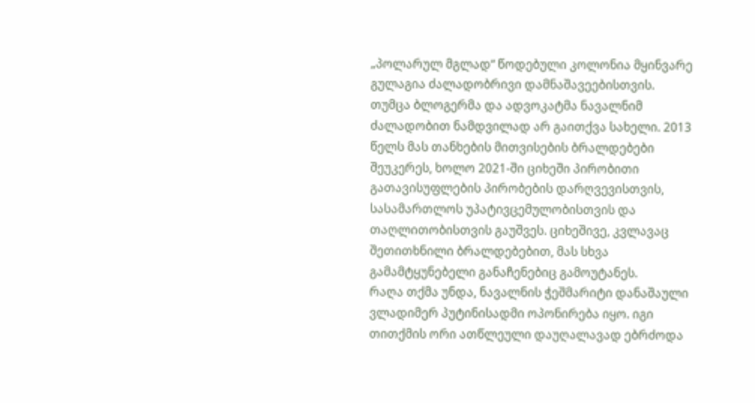„პოლარულ მგლად“ წოდებული კოლონია მყინვარე გულაგია ძალადობრივი დამნაშავეებისთვის. თუმცა ბლოგერმა და ადვოკატმა ნავალნიმ ძალადობით ნამდვილად არ გაითქვა სახელი. 2013 წელს მას თანხების მითვისების ბრალდებები შეუკერეს, ხოლო 2021-ში ციხეში პირობითი გათავისუფლების პირობების დარღვევისთვის, სასამართლოს უპატივცემულობისთვის და თაღლითობისთვის გაუშვეს. ციხეშივე, კვლავაც შეთითხნილი ბრალდებებით, მას სხვა გამამტყუნებელი განაჩენებიც გამოუტანეს.
რაღა თქმა უნდა, ნავალნის ჭეშმარიტი დანაშაული ვლადიმერ პუტინისადმი ოპონირება იყო. იგი თითქმის ორი ათწლეული დაუღალავად ებრძოდა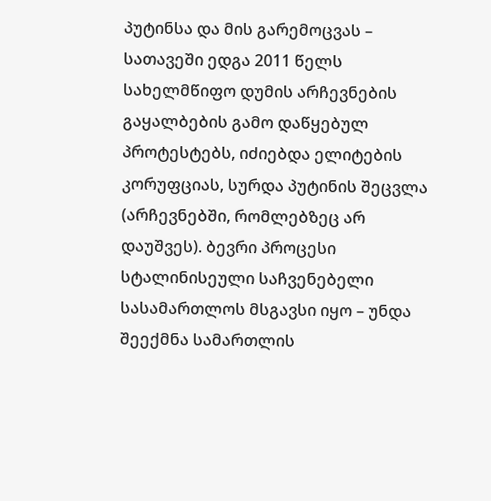პუტინსა და მის გარემოცვას – სათავეში ედგა 2011 წელს სახელმწიფო დუმის არჩევნების გაყალბების გამო დაწყებულ პროტესტებს, იძიებდა ელიტების კორუფციას, სურდა პუტინის შეცვლა (არჩევნებში, რომლებზეც არ დაუშვეს). ბევრი პროცესი სტალინისეული საჩვენებელი სასამართლოს მსგავსი იყო – უნდა შეექმნა სამართლის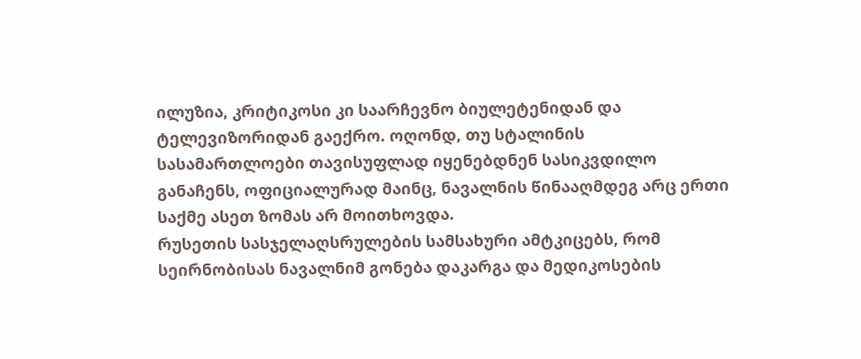ილუზია, კრიტიკოსი კი საარჩევნო ბიულეტენიდან და ტელევიზორიდან გაექრო. ოღონდ, თუ სტალინის სასამართლოები თავისუფლად იყენებდნენ სასიკვდილო განაჩენს, ოფიციალურად მაინც, ნავალნის წინააღმდეგ არც ერთი საქმე ასეთ ზომას არ მოითხოვდა.
რუსეთის სასჯელაღსრულების სამსახური ამტკიცებს, რომ სეირნობისას ნავალნიმ გონება დაკარგა და მედიკოსების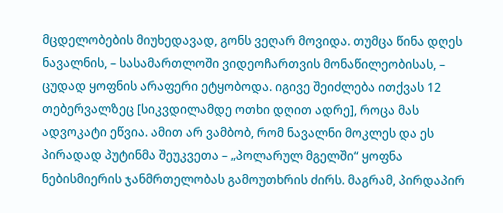მცდელობების მიუხედავად, გონს ვეღარ მოვიდა. თუმცა წინა დღეს ნავალნის, – სასამართლოში ვიდეოჩართვის მონაწილეობისას, – ცუდად ყოფნის არაფერი ეტყობოდა. იგივე შეიძლება ითქვას 12 თებერვალზეც [სიკვდილამდე ოთხი დღით ადრე], როცა მას ადვოკატი ეწვია. ამით არ ვამბობ, რომ ნავალნი მოკლეს და ეს პირადად პუტინმა შეუკვეთა – „პოლარულ მგელში“ ყოფნა ნებისმიერის ჯანმრთელობას გამოუთხრის ძირს. მაგრამ, პირდაპირ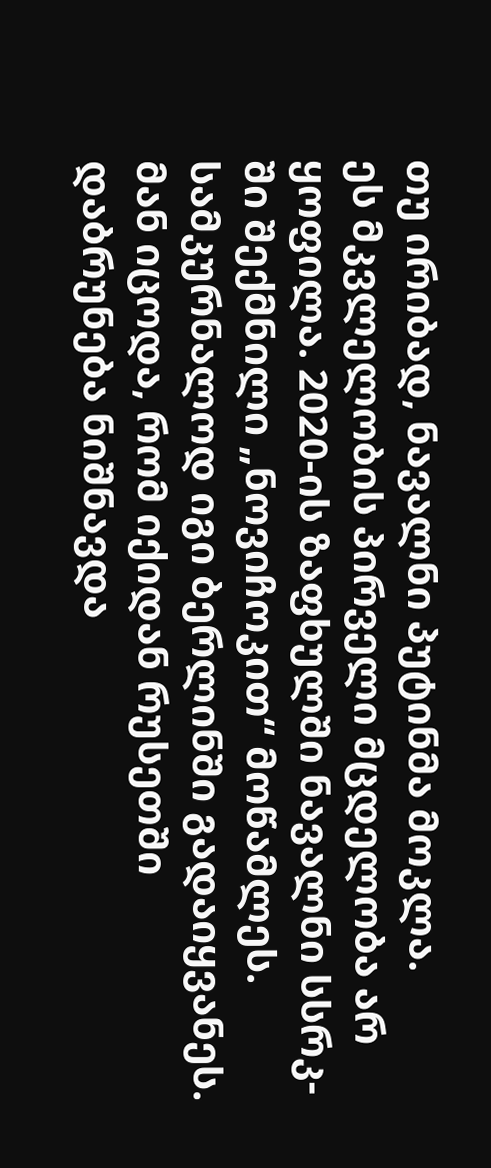თუ ირიბად, ნავალნი პუტინმა მოკლა.
ეს მკვლელობის პირველი მცდელობა არ ყოფილა. 2020-ის ზაფხულში ნავალნი სსრკ-ში შექმნილი „ნოვიჩოკით“ მოწამლეს. სამკურნალოდ იგი ბერლინში გადაიყვანეს. მან იცოდა, რომ იქიდან რუსეთში დაბრუნება ნიშნავდა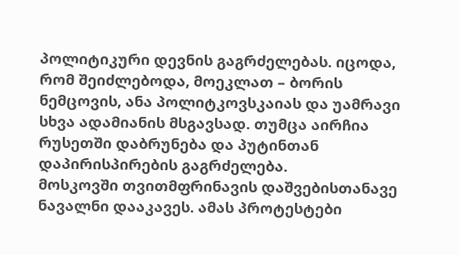პოლიტიკური დევნის გაგრძელებას. იცოდა, რომ შეიძლებოდა, მოეკლათ – ბორის ნემცოვის, ანა პოლიტკოვსკაიას და უამრავი სხვა ადამიანის მსგავსად. თუმცა აირჩია რუსეთში დაბრუნება და პუტინთან დაპირისპირების გაგრძელება.
მოსკოვში თვითმფრინავის დაშვებისთანავე ნავალნი დააკავეს. ამას პროტესტები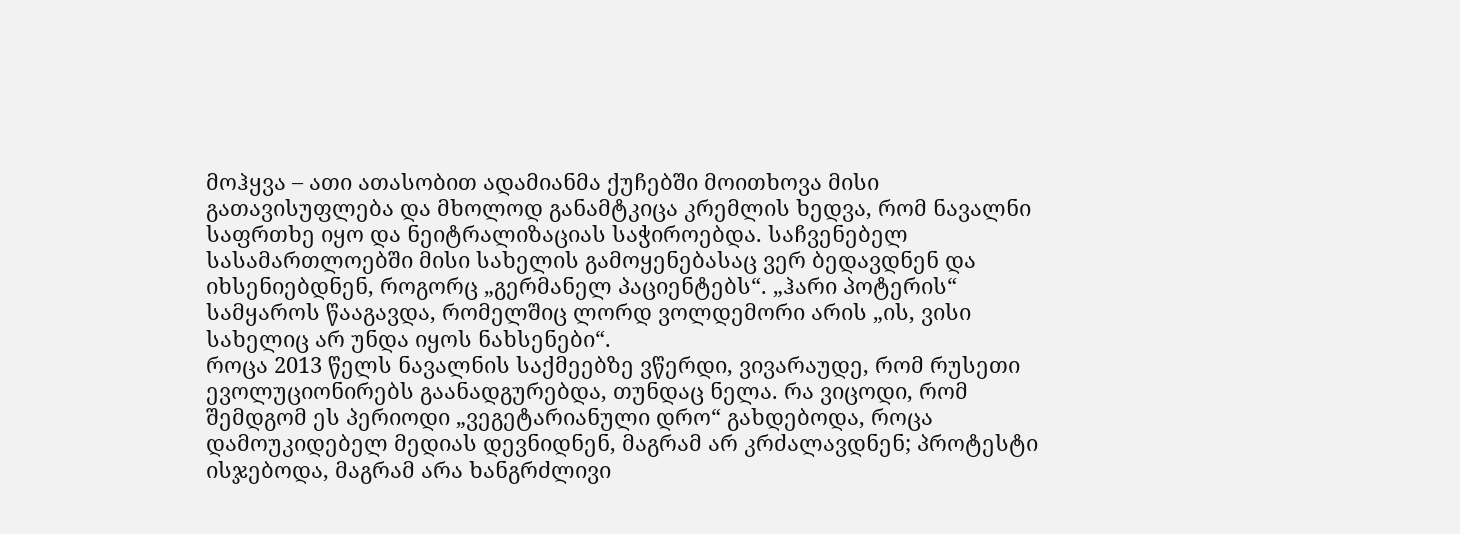მოჰყვა – ათი ათასობით ადამიანმა ქუჩებში მოითხოვა მისი გათავისუფლება და მხოლოდ განამტკიცა კრემლის ხედვა, რომ ნავალნი საფრთხე იყო და ნეიტრალიზაციას საჭიროებდა. საჩვენებელ სასამართლოებში მისი სახელის გამოყენებასაც ვერ ბედავდნენ და იხსენიებდნენ, როგორც „გერმანელ პაციენტებს“. „ჰარი პოტერის“ სამყაროს წააგავდა, რომელშიც ლორდ ვოლდემორი არის „ის, ვისი სახელიც არ უნდა იყოს ნახსენები“.
როცა 2013 წელს ნავალნის საქმეებზე ვწერდი, ვივარაუდე, რომ რუსეთი ევოლუციონირებს გაანადგურებდა, თუნდაც ნელა. რა ვიცოდი, რომ შემდგომ ეს პერიოდი „ვეგეტარიანული დრო“ გახდებოდა, როცა დამოუკიდებელ მედიას დევნიდნენ, მაგრამ არ კრძალავდნენ; პროტესტი ისჯებოდა, მაგრამ არა ხანგრძლივი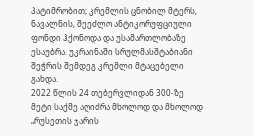პატიმრობით; კრემლის ცნობილ მტერს, ნავალნის, შეეძლო ანტიკორუფციული ფონდი ჰქონოდა და უსამართლობაზე ესაუბრა. უკრაინაში სრულმასშტაბიანი შეჭრის შემდეგ კრემლი მტაცებელი გახდა.
2022 წლის 24 თებერვლიდან 300-ზე მეტი საქმე აღიძრა მხოლოდ და მხოლოდ „რუსეთის ჯარის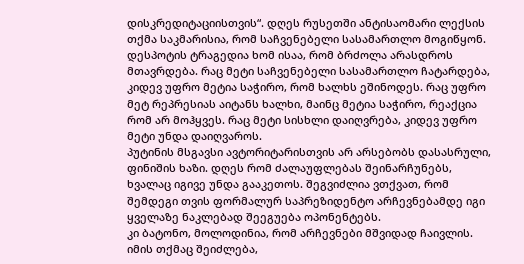დისკრედიტაციისთვის“. დღეს რუსეთში ანტისაომარი ლექსის თქმა საკმარისია, რომ საჩვენებელი სასამართლო მოგიწყონ. დესპოტის ტრაგედია ხომ ისაა, რომ ბრძოლა არასდროს მთავრდება. რაც მეტი საჩვენებელი სასამართლო ჩატარდება, კიდევ უფრო მეტია საჭირო, რომ ხალხს ეშინოდეს. რაც უფრო მეტ რეპრესიას აიტანს ხალხი, მაინც მეტია საჭირო, რეაქცია რომ არ მოჰყვეს. რაც მეტი სისხლი დაიღვრება, კიდევ უფრო მეტი უნდა დაიღვაროს.
პუტინის მსგავსი ავტორიტარისთვის არ არსებობს დასასრული, ფინიშის ხაზი. დღეს რომ ძალაუფლებას შეინარჩუნებს, ხვალაც იგივე უნდა გააკეთოს. შეგვიძლია ვთქვათ, რომ შემდეგი თვის ფორმალურ საპრეზიდენტო არჩევნებამდე იგი ყველაზე ნაკლებად შეეგუება ოპონენტებს.
კი ბატონო, მოლოდინია, რომ არჩევნები მშვიდად ჩაივლის. იმის თქმაც შეიძლება,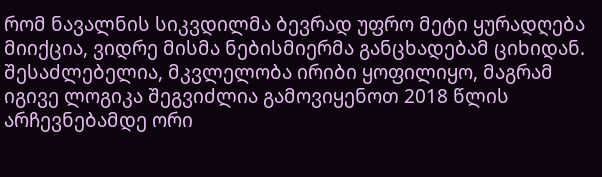რომ ნავალნის სიკვდილმა ბევრად უფრო მეტი ყურადღება მიიქცია, ვიდრე მისმა ნებისმიერმა განცხადებამ ციხიდან. შესაძლებელია, მკვლელობა ირიბი ყოფილიყო, მაგრამ იგივე ლოგიკა შეგვიძლია გამოვიყენოთ 2018 წლის არჩევნებამდე ორი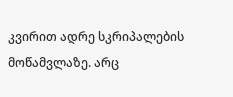კვირით ადრე სკრიპალების მოწამვლაზე. არც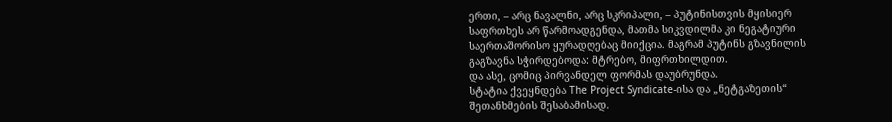ერთი, – არც ნავალნი, არც სკრიპალი, – პუტინისთვის მყისიერ საფრთხეს არ წარმოადგენდა, მათმა სიკვდილმა კი ნეგატიური საერთაშორისო ყურადღებაც მიიქცია. მაგრამ პუტინს გზავნილის გაგზავნა სჭირდებოდა: მტრებო, მიფრთხილდით.
და ასე, ცომიც პირვანდელ ფორმას დაუბრუნდა.
სტატია ქვეყნდება The Project Syndicate-ისა და „ნეტგაზეთის“ შეთანხმების შესაბამისად.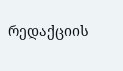რედაქციის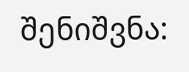შენიშვნა: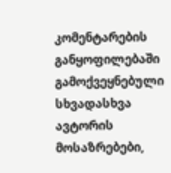კომენტარების განყოფილებაში გამოქვეყნებული სხვადასხვა ავტორის მოსაზრებები,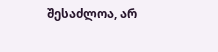შესაძლოა, არ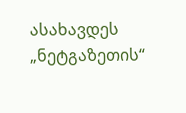ასახავდეს „ნეტგაზეთის“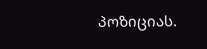პოზიციას.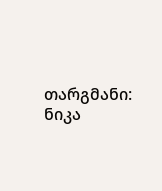თარგმანი: ნიკა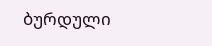ბურდული